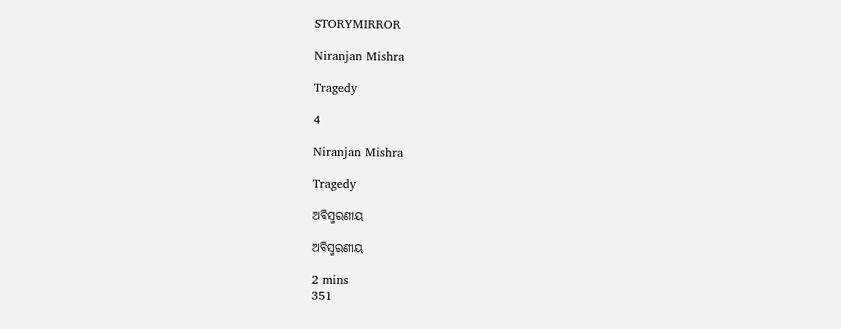STORYMIRROR

Niranjan Mishra

Tragedy

4

Niranjan Mishra

Tragedy

ଅବିସ୍ମରଣୀୟ

ଅବିସ୍ମରଣୀୟ

2 mins
351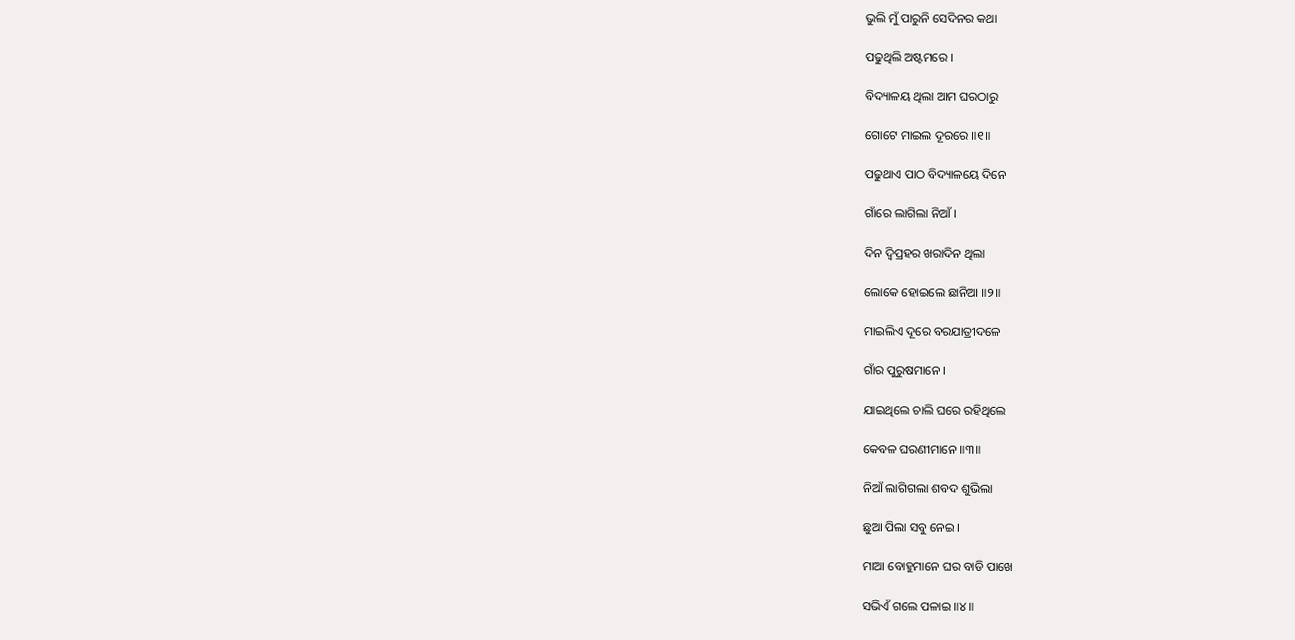ଭୁଲି ମୁଁ ପାରୁନି ସେଦିନର କଥା

ପଢୁଥିଲି ଅଷ୍ଟମରେ ।

ବିଦ୍ୟାଳୟ ଥିଲା ଆମ ଘରଠାରୁ

ଗୋଟେ ମାଇଲ ଦୂରରେ ॥୧॥

ପଢୁଥାଏ ପାଠ ବିଦ୍ୟାଳୟେ ଦିନେ

ଗାଁରେ ଲାଗିଲା ନିଆଁ ।

ଦିନ ଦ୍ଵିପ୍ରହର ଖରାଦିନ ଥିଲା

ଲୋକେ ହୋଇଲେ ଛାନିଆ ॥୨॥

ମାଇଲିଏ ଦୂରେ ବରଯାତ୍ରୀଦଳେ

ଗାଁର ପୁରୁଷମାନେ ।

ଯାଇଥିଲେ ଚାଲି ଘରେ ରହିଥିଲେ

କେବଳ ଘରଣୀମାନେ ॥୩॥

ନିଆଁ ଲାଗିଗଲା ଶବଦ ଶୁଭିଲା

ଛୁଆ ପିଲା ସବୁ ନେଇ ।

ମାଆ ବୋହୁମାନେ ଘର ବାଡି ପାଖେ

ସଭିଏଁ ଗଲେ ପଳାଇ ॥୪॥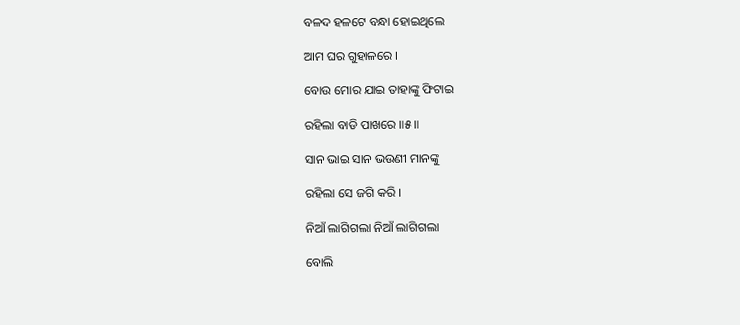ବଳଦ ହଳଟେ ବନ୍ଧା ହୋଇଥିଲେ

ଆମ ଘର ଗୁହାଳରେ ।

ବୋଉ ମୋର ଯାଇ ତାହାଙ୍କୁ ଫିଟାଇ

ରହିଲା ବାଡି ପାଖରେ ॥୫॥

ସାନ ଭାଇ ସାନ ଭଉଣୀ ମାନଙ୍କୁ

ରହିଲା ସେ ଜଗି କରି ।

ନିଆଁ ଲାଗିଗଲା ନିଆଁ ଲାଗିଗଲା

ବୋଲି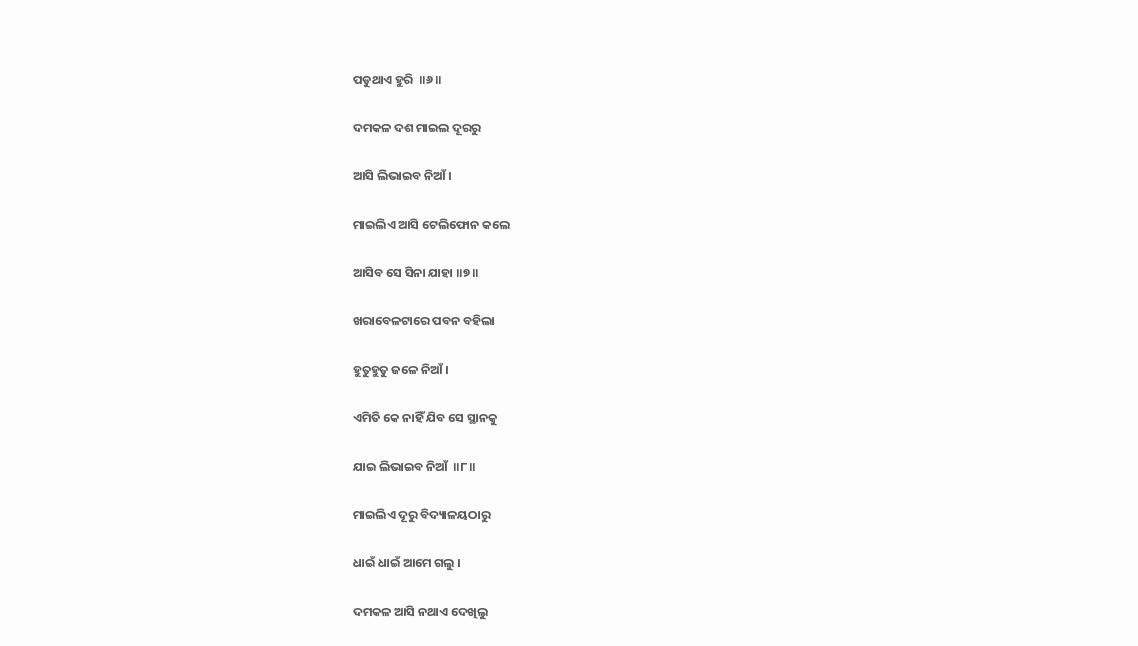ପଡୁଥାଏ ହୁରି  ॥୬॥

ଦମକଳ ଦଶ ମାଇଲ ଦୂରରୁ

ଆସି ଲିଭାଇବ ନିଆଁ ।

ମାଇଲିଏ ଆସି ଟେଲିଫୋନ କଲେ

ଆସିବ ସେ ସିନା ଯାହା ॥୭॥

ଖରାବେଳଟାରେ ପବନ ବହିଲା

ହୁତୁହୁତୁ ଜଳେ ନିଆଁ ।

ଏମିତି କେ ନାହିଁ ଯିବ ସେ ସ୍ଥାନକୁ

ଯାଇ ଲିଭାଇବ ନିଆଁ  ॥୮॥

ମାଇଲିଏ ଦୂରୁ ବିଦ୍ୟାଳୟଠାରୁ

ଧାଇଁ ଧାଇଁ ଆମେ ଗଲୁ ।

ଦମକଳ ଆସି ନଥାଏ ଦେଖିଲୁ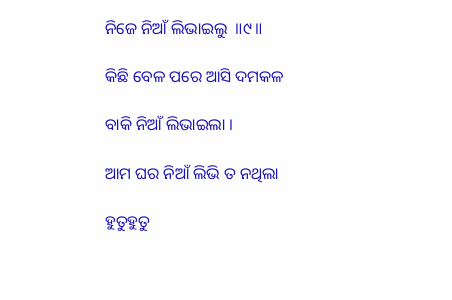ନିଜେ ନିଆଁ ଲିଭାଇଲୁ  ॥୯॥

କିଛି ବେଳ ପରେ ଆସି ଦମକଳ

ବାକି ନିଆଁ ଲିଭାଇଲା ।

ଆମ ଘର ନିଆଁ ଲିଭି ତ ନଥିଲା

ହୁତୁହୁତୁ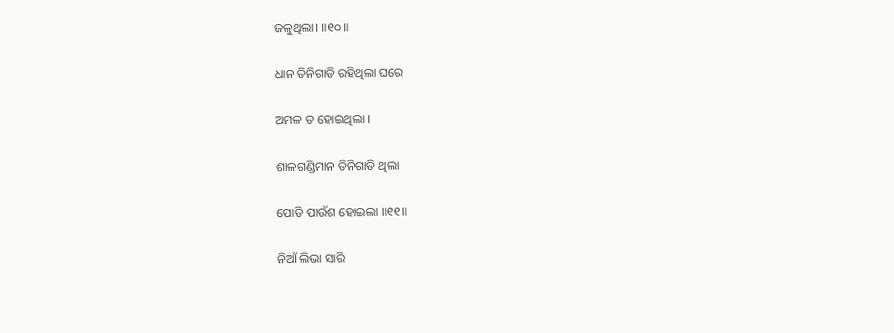ଜଳୁଥିଲା। ॥୧୦॥

ଧାନ ତିନିଗାଡି ରହିଥିଲା ଘରେ

ଅମଳ ତ ହୋଇଥିଲା ।

ଶାଳଗଣ୍ଡିମାନ ତିନିଗାଡି ଥିଲା

ପୋଡି ପାଉଁଶ ହୋଇଲା ॥୧୧॥

ନିଆଁ ଲିଭା ସାରି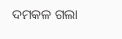ଦମକଳ ଗଲା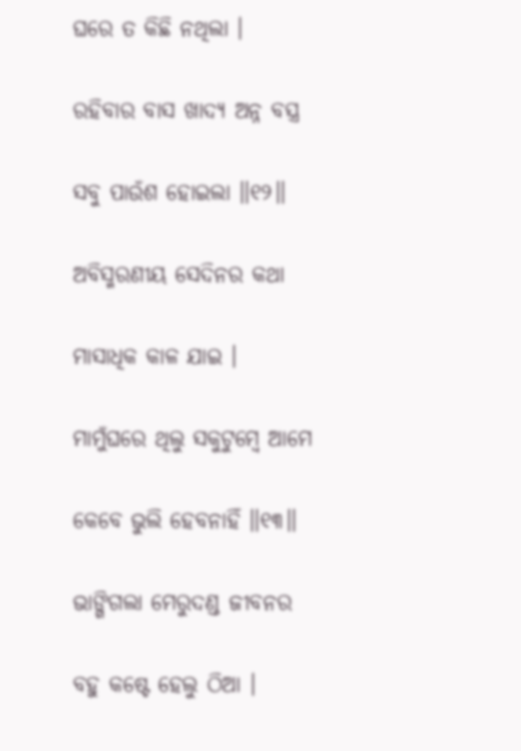ଘରେ ତ କିଛି ନଥିଲା ।

ରହିବାର ବାସ ଖାଦ୍ୟ ଅନ୍ନ ବସ୍ତ୍ର

ସବୁ ପାଉଁଶ ହୋଇଲା ॥୧୨॥

ଅବିସ୍ମରଣୀୟ ସେଦିନର କଥା

ମାସାଧିକ କାଳ ଯାଇ ।

ମାମୁଁଘରେ ଥିଲୁ ସକୁଟୁମ୍ବେ ଆମେ

କେବେ ଭୁଲି ହେବନାହିଁ ॥୧୩॥

ଭାଙ୍ଗିଗଲା ମେରୁଦଣ୍ଡ ଜୀବନର

ବହୁ କଷ୍ଟେ ହେଲୁ ଠିଆ ।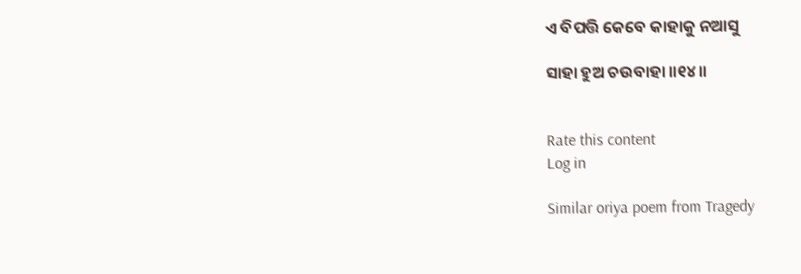ଏ ବିପତ୍ତି କେବେ କାହାକୁ ନଆସୁ

ସାହା ହୁଅ ଚଉବାହା ॥୧୪॥


Rate this content
Log in

Similar oriya poem from Tragedy